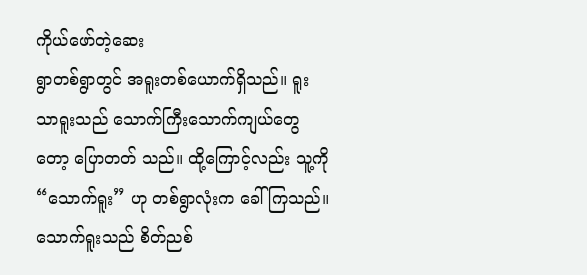ကိုယ်ဖော်တဲ့ဆေး
ရွာတစ်ရွာတွင် အရူးတစ်ယောက်ရှိသည်။ ရူးသာရူးသည် သောက်ကြီးသောက်ကျယ်တွေတော့ ပြောတတ် သည်။ ထို့ကြောင့်လည်း သူ့ကို “သောက်ရူး” ဟု တစ်ရွာလုံးက ခေါ်ကြသည်။ သောက်ရူးသည် စိတ်ညစ်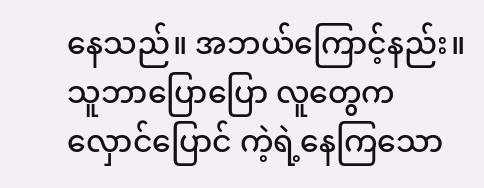နေသည်။ အဘယ်ကြောင့်နည်း။ သူဘာပြောပြော လူတွေက လှောင်ပြောင် ကဲ့ရဲ့နေကြသော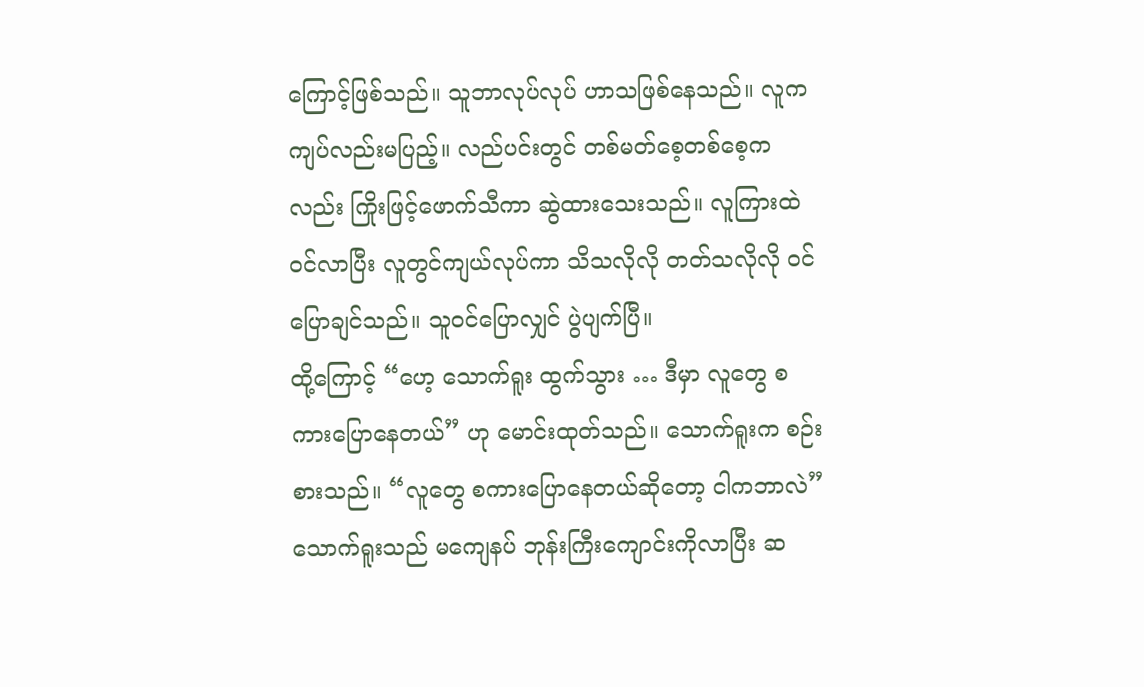ကြောင့်ဖြစ်သည်။ သူဘာလုပ်လုပ် ဟာသဖြစ်နေသည်။ လူက ကျပ်လည်းမပြည့်။ လည်ပင်းတွင် တစ်မတ်စေ့တစ်စေ့ကလည်း ကြိုးဖြင့်ဖောက်သီကာ ဆွဲထားသေးသည်။ လူကြားထဲဝင်လာပြီး လူတွင်ကျယ်လုပ်ကာ သိသလိုလို တတ်သလိုလို ဝင်ပြောချင်သည်။ သူဝင်ပြောလျှင် ပွဲပျက်ပြီ။
ထို့ကြောင့် “ဟေ့ သောက်ရူး ထွက်သွား … ဒီမှာ လူတွေ စကားပြောနေတယ်” ဟု မောင်းထုတ်သည်။ သောက်ရူးက စဉ်းစားသည်။ “လူတွေ စကားပြောနေတယ်ဆိုတော့ ငါကဘာလဲ” သောက်ရူးသည် မကျေနပ် ဘုန်းကြီးကျောင်းကိုလာပြီး ဆ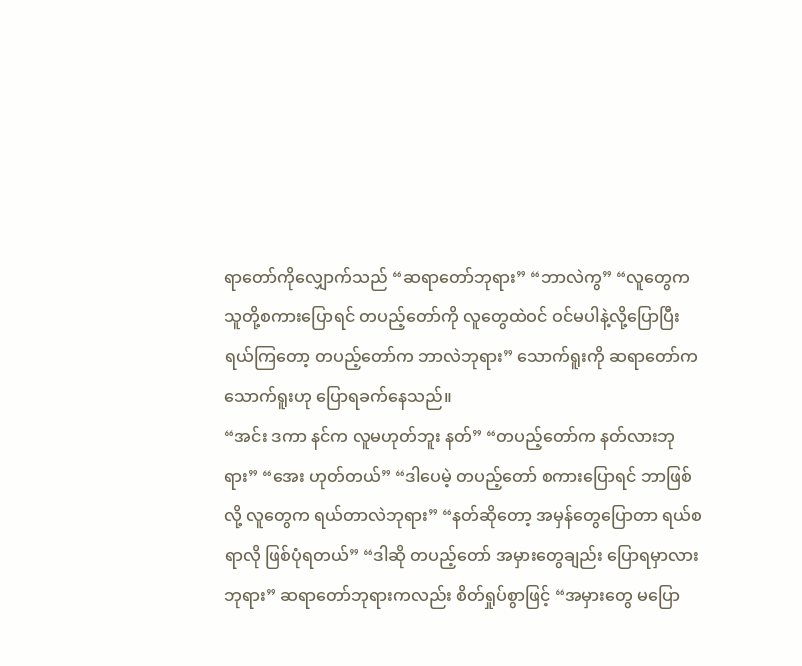ရာတော်ကိုလျှောက်သည် “ဆရာတော်ဘုရား” “ဘာလဲကွ” “လူတွေက သူတို့စကားပြောရင် တပည့်တော်ကို လူတွေထဲဝင် ဝင်မပါနဲ့လို့ပြောပြီး ရယ်ကြတော့ တပည့်တော်က ဘာလဲဘုရား” သောက်ရူးကို ဆရာတော်က သောက်ရူးဟု ပြောရခက်နေသည်။
“အင်း ဒကာ နင်က လူမဟုတ်ဘူး နတ်” “တပည့်တော်က နတ်လားဘုရား” “အေး ဟုတ်တယ်” “ဒါပေမဲ့ တပည့်တော် စကားပြောရင် ဘာဖြစ်လို့ လူတွေက ရယ်တာလဲဘုရား” “နတ်ဆိုတော့ အမှန်တွေပြောတာ ရယ်စရာလို ဖြစ်ပုံရတယ်” “ဒါဆို တပည့်တော် အမှားတွေချည်း ပြောရမှာလားဘုရား” ဆရာတော်ဘုရားကလည်း စိတ်ရှုပ်စွာဖြင့် “အမှားတွေ မပြော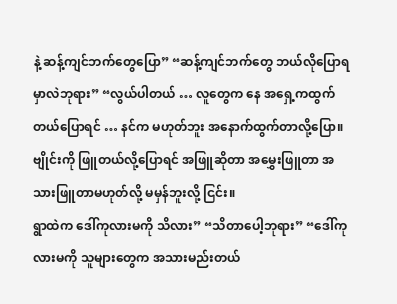နဲ့ ဆန့်ကျင်ဘက်တွေပြော” “ဆန့်ကျင်ဘက်တွေ ဘယ်လိုပြောရမှာလဲဘုရား” “လွယ်ပါတယ် … လူတွေက နေ အရှေ့ကထွက်တယ်ပြောရင် … နင်က မဟုတ်ဘူး အနောက်ထွက်တာလို့ပြော။ ဗျိုင်းကို ဖြူတယ်လို့ပြောရင် အဖြူဆိုတာ အမွှေးဖြူတာ အသားဖြူတာမဟုတ်လို့ မမှန်ဘူးလို့ ငြင်း။
ရွာထဲက ဒေါ်ကုလားမကို သိလား” “သိတာပေါ့ဘုရား” “ဒေါ်ကုလားမကို သူများတွေက အသားမည်းတယ်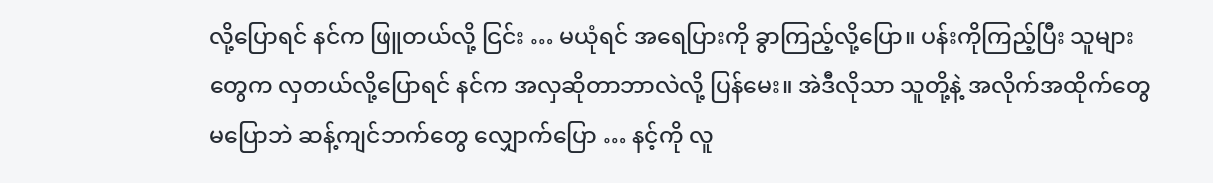လို့ပြောရင် နင်က ဖြူတယ်လို့ ငြင်း … မယုံရင် အရေပြားကို ခွာကြည့်လို့ပြော။ ပန်းကိုကြည့်ပြီး သူများတွေက လှတယ်လို့ပြောရင် နင်က အလှဆိုတာဘာလဲလို့ ပြန်မေး။ အဲဒီလိုသာ သူတို့နဲ့ အလိုက်အထိုက်တွေ မပြောဘဲ ဆန့်ကျင်ဘက်တွေ လျှောက်ပြော … နင့်ကို လူ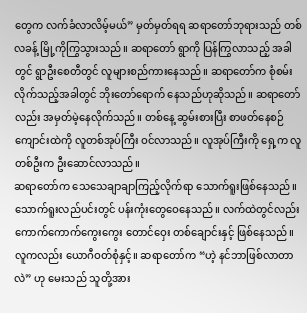တွေက လက်ခံလာလိမ့်မယ်” မှတ်မှတ်ရရ ဆရာတော်ဘုရားသည် တစ်လခန့် မြို့ကိုကြွသွားသည်။ ဆရာတော် ရွာကို ပြန်ကြွလာသည့် အခါတွင် ရွာဦးစေတီတွင် လူများစည်ကားနေသည်။ ဆရာတော်က စုံစမ်းလိုက်သည့်အခါတွင် ဘိုးတော်ရောက် နေသည်ဟုဆိုသည်။ ဆရာတော်လည်း အမှတ်မဲ့နေလိုက်သည်။ တစ်နေ့ ဆွမ်းစားပြီး စာဖတ်နေစဉ် ကျောင်းထဲကို လူတစ်အုပ်ကြီး ဝင်လာသည်။ လူအုပ်ကြီးကို ရှေ့က လူတစ်ဦးက ဦးဆောင်လာသည်။
ဆရာတော်က သေသေချာချာကြည့်လိုက်ရာ သောက်ရူးဖြစ်နေသည်။ သောက်ရူးလည်ပင်းတွင် ပန်းကုံးတွေဝေနေသည်။ လက်ထဲတွင်လည်း ကောက်ကောက်ကွေးကွေး တောင်ဝှေး တစ်ချောင်းနှင့် ဖြစ်နေသည်။ လူကလည်း ယောဂီဝတ်စုံနှင့်။ ဆရာတော်က “ဟဲ့ နင်ဘာဖြစ်လာတာလဲ” ဟု မေးသည် သူတို့အား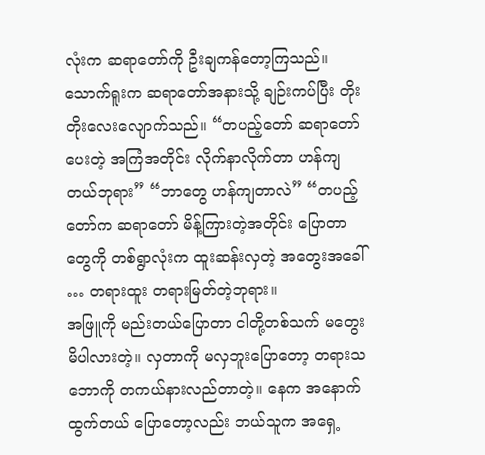လုံးက ဆရာတော်ကို ဦးချကန်တော့ကြသည်။ သောက်ရူးက ဆရာတော်အနားသို့ ချဉ်းကပ်ပြီး တိုးတိုးလေးလျောက်သည်။ “တပည့်တော် ဆရာတော်ပေးတဲ့ အကြံအတိုင်း လိုက်နာလိုက်တာ ဟန်ကျတယ်ဘုရား” “ဘာတွေ ဟန်ကျတာလဲ” “တပည့်တော်က ဆရာတော် မိန့်ကြားတဲ့အတိုင်း ပြောတာတွေကို တစ်ရွာလုံးက ထူးဆန်းလှတဲ့ အတွေးအခေါ် … တရားထူး တရားမြတ်တဲ့ဘုရား။
အဖြူကို မည်းတယ်ပြောတာ ငါတို့တစ်သက် မတွေးမိပါလားတဲ့။ လှတာကို မလှဘူးပြောတော့ တရားသဘောကို တကယ်နားလည်တာတဲ့။ နေက အနောက်ထွက်တယ် ပြောတော့လည်း ဘယ်သူက အရှေ့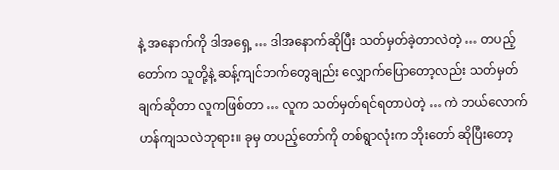နဲ့ အနောက်ကို ဒါအရှေ့ … ဒါအနောက်ဆိုပြီး သတ်မှတ်ခဲ့တာလဲတဲ့ … တပည့်တော်က သူတို့နဲ့ ဆန့်ကျင်ဘက်တွေချည်း လျှောက်ပြောတော့လည်း သတ်မှတ်ချက်ဆိုတာ လူကဖြစ်တာ … လူက သတ်မှတ်ရင်ရတာပဲတဲ့ … ကဲ ဘယ်လောက် ဟန်ကျသလဲဘုရား။ ခုမှ တပည့်တော်ကို တစ်ရွာလုံးက ဘိုးတော် ဆိုပြီးတော့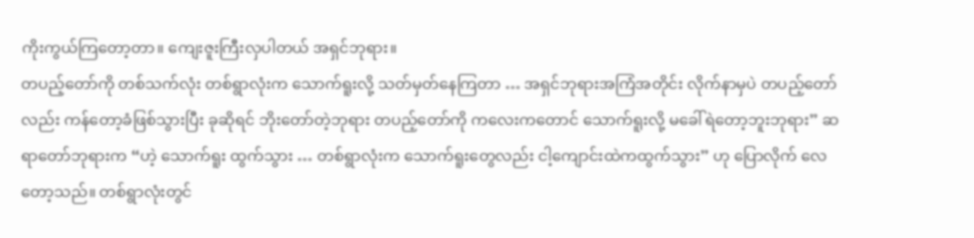ကိုးကွယ်ကြတော့တာ။ ကျေးဇူးကြီးလှပါတယ် အရှင်ဘုရား။
တပည့်တော်ကို တစ်သက်လုံး တစ်ရွာလုံးက သောက်ရူးလို့ သတ်မှတ်နေကြတာ … အရှင်ဘုရားအကြံအတိုင်း လိုက်နာမှပဲ တပည့်တော်လည်း ကန်တော့ခံဖြစ်သွားပြီး ခုဆိုရင် ဘိုးတော်တဲ့ဘုရား တပည့်တော်ကို ကလေးကတောင် သောက်ရူးလို့ မခေါ်ရဲတော့ဘူးဘုရား” ဆရာတော်ဘုရားက “ဟဲ့ သောက်ရူး ထွက်သွား … တစ်ရွာလုံးက သောက်ရူးတွေလည်း ငါ့ကျောင်းထဲကထွက်သွား” ဟု ပြောလိုက် လေတော့သည်။ တစ်ရွာလုံးတွင်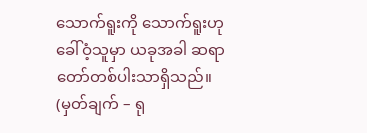သောက်ရူးကို သောက်ရူးဟု ခေါ်ဝံ့သူမှာ ယခုအခါ ဆရာတော်တစ်ပါးသာရှိသည်။ (မှတ်ချက် – ရု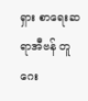ရှား စာရေးဆရာအီဗန် တူဂေး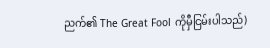ညက်၏ The Great Fool ကိုမှီငြမ်းပါသည်)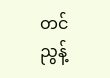တင်ညွန့်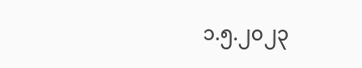၁.၅.၂၀၂၃